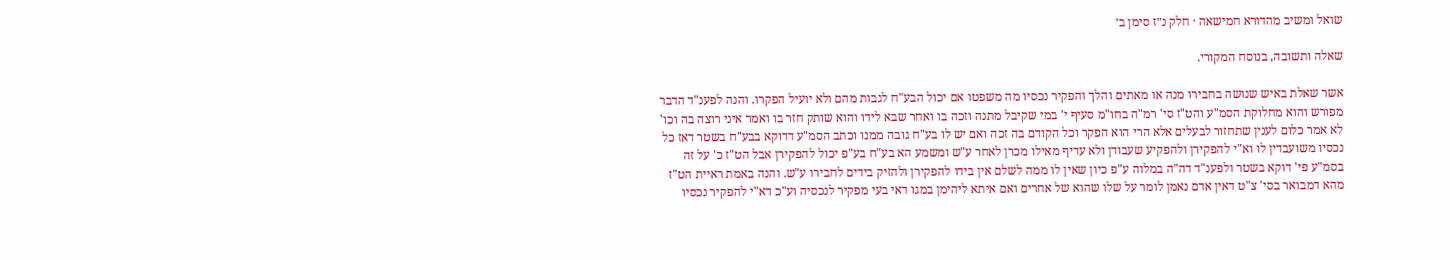שואל ומשיב מהדורא חמישאה · חלק נ״ז סימן ב׳

שאלה ותשובה, בנוסח המקורי.

אשר שאלת באיש שנושה בחבירו מנה או מאתים והלך והפקיר נכסיו מה משפטו אם יכול הבע"ח לגבות מהם ולא יועיל הפקרו. והנה לפענ"ד הדבר מפורש והוא מחלוקת הסמ"ע והט"ז סי' רמ"ה בחו"מ סעיף י' במי שקיבל מתנה וזכה בו ואחר שבא לידו והוא שותק חזר בו ואמר איני רוצה בה וכו' לא אמר כלום לענין שתחזור לבעלים אלא הרי הוא הפקר וכל הקודם בה זכה ואם יש לו בע"ח גובה ממנו וכתב הסמ"ע דדוקא בבע"ח בשטר דאז כל נכסיו משועבדין לו וא"י להפקירן ולהפקיע שעבודן ולא עדיף מאילו מכרן לאחר ע"ש ומשמע הא בע"ח בע"פ יכול להפקירן אבל הט"ז כ' על זה בסמ"ע פי' דוקא בשטר ולפענ"ד דה"ה במלוה ע"פ כיון שאין לו ממה לשלם אין בידו להפקירן ולהזיק בידים לחבירו ע"ש. והנה באמת ראיית הט"ז מהא דמבואר בסי' צ"ט דאין אדם נאמן לומר על שלו שהוא של אחרים ואם איתא ליהימן במגו דאי בעי מפקיר לנכסיה וע"כ דא"י להפקיר נכסיו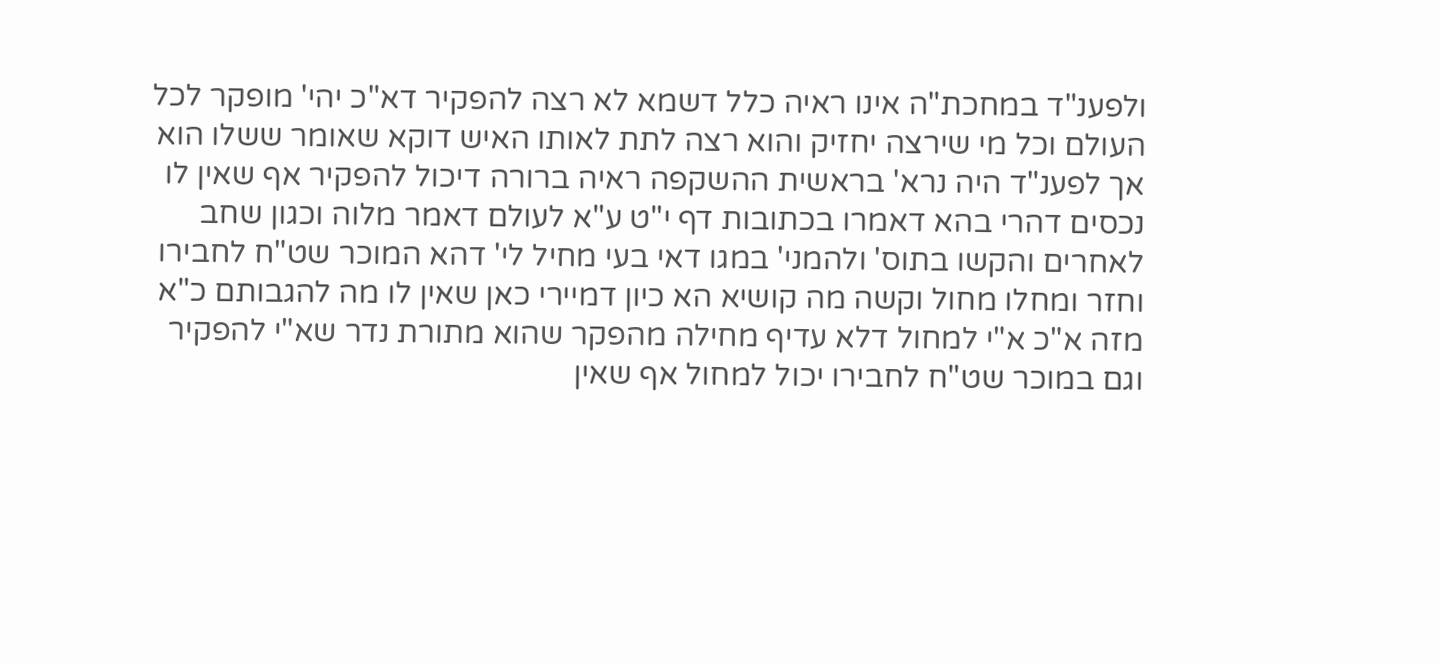ולפענ"ד במחכת"ה אינו ראיה כלל דשמא לא רצה להפקיר דא"כ יהי' מופקר לכל העולם וכל מי שירצה יחזיק והוא רצה לתת לאותו האיש דוקא שאומר ששלו הוא אך לפענ"ד היה נרא' בראשית ההשקפה ראיה ברורה דיכול להפקיר אף שאין לו נכסים דהרי בהא דאמרו בכתובות דף י"ט ע"א לעולם דאמר מלוה וכגון שחב לאחרים והקשו בתוס' ולהמני' במגו דאי בעי מחיל לי' דהא המוכר שט"ח לחבירו וחזר ומחלו מחול וקשה מה קושיא הא כיון דמיירי כאן שאין לו מה להגבותם כ"א מזה א"כ א"י למחול דלא עדיף מחילה מהפקר שהוא מתורת נדר שא"י להפקיר וגם במוכר שט"ח לחבירו יכול למחול אף שאין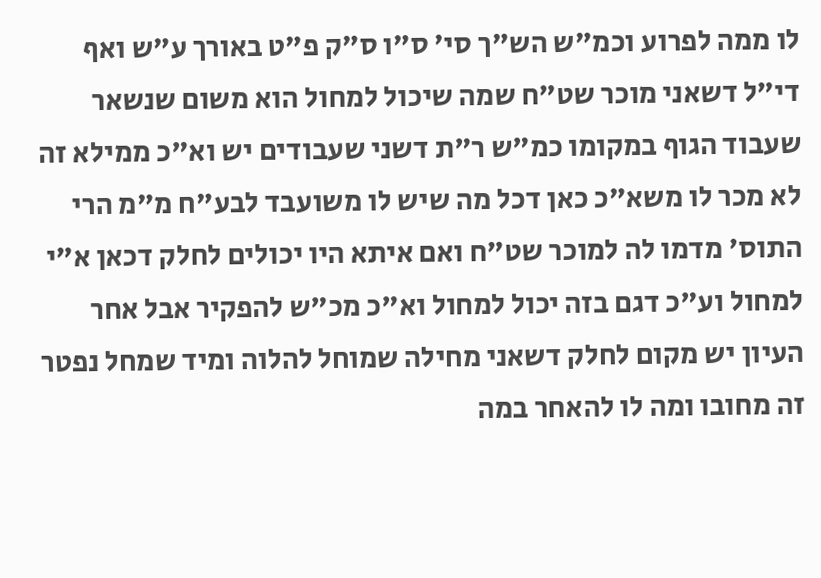לו ממה לפרוע וכמ"ש הש"ך סי' ס"ו ס"ק פ"ט באורך ע"ש ואף די"ל דשאני מוכר שט"ח שמה שיכול למחול הוא משום שנשאר שעבוד הגוף במקומו כמ"ש ר"ת דשני שעבודים יש וא"כ ממילא זה לא מכר לו משא"כ כאן דכל מה שיש לו משועבד לבע"ח מ"מ הרי התוס' מדמו לה למוכר שט"ח ואם איתא היו יכולים לחלק דכאן א"י למחול וע"כ דגם בזה יכול למחול וא"כ מכ"ש להפקיר אבל אחר העיון יש מקום לחלק דשאני מחילה שמוחל להלוה ומיד שמחל נפטר זה מחובו ומה לו להאחר במה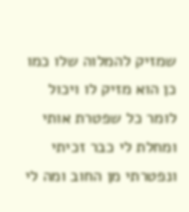שמזיק להמלוה שלו כמו כן הוא מזיק לו ויכול לומר כל שפטרת אותי ומחלת לי כבר זכיתי ונפטרתי מן החוב ומה לי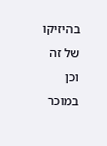בהיזיקו של זה וכן במוכר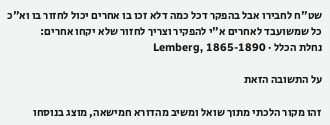שט"ח לחבירו אבל בהפקר דכל כמה דלא זכו בו אחרים יכול לחזור בו וא"כ כל שמשועבד לאחרים א"י להפקיר וצריך לחזור שלא יקחו אחרים:
נחלת הכלל · Lemberg, 1865-1890

על התשובה הזאת

זהו מקור הלכתי מתוך שואל ומשיב מהדורא חמישאה, מוצג בנוסחו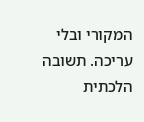המקורי ובלי עריכה. תשובה הלכתית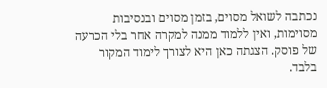נכתבה לשואל מסוים, בזמן מסוים ובנסיבות מסוימות, ואין ללמוד ממנה למקרה אחר בלי הכרעה של פוסק. הצגתה כאן היא לצורך לימוד המקור בלבד.